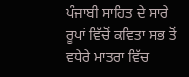ਪੰਜਾਬੀ ਸਾਹਿਤ ਦੇ ਸਾਰੇ ਰੂਪਾਂ ਵਿੱਚੋਂ ਕਵਿਤਾ ਸਭ ਤੋਂ ਵਧੇਰੇ ਮਾਤਰਾ ਵਿੱਚ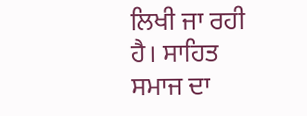ਲਿਖੀ ਜਾ ਰਹੀ ਹੈ। ਸਾਹਿਤ ਸਮਾਜ ਦਾ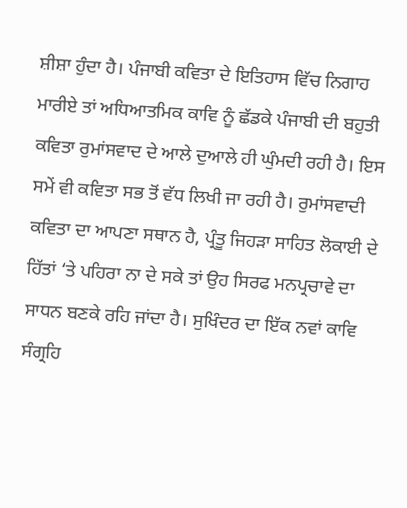ਸ਼ੀਸ਼ਾ ਹੁੰਦਾ ਹੈ। ਪੰਜਾਬੀ ਕਵਿਤਾ ਦੇ ਇਤਿਹਾਸ ਵਿੱਚ ਨਿਗਾਹ ਮਾਰੀਏ ਤਾਂ ਅਧਿਆਤਮਿਕ ਕਾਵਿ ਨੂੰ ਛੱਡਕੇ ਪੰਜਾਬੀ ਦੀ ਬਹੁਤੀ ਕਵਿਤਾ ਰੁਮਾਂਸਵਾਦ ਦੇ ਆਲੇ ਦੁਆਲੇ ਹੀ ਘੁੰਮਦੀ ਰਹੀ ਹੈ। ਇਸ ਸਮੇਂ ਵੀ ਕਵਿਤਾ ਸਭ ਤੋਂ ਵੱਧ ਲਿਖੀ ਜਾ ਰਹੀ ਹੈ। ਰੁਮਾਂਸਵਾਦੀ ਕਵਿਤਾ ਦਾ ਆਪਣਾ ਸਥਾਨ ਹੈ, ਪ੍ਰੰਤੂ ਜਿਹੜਾ ਸਾਹਿਤ ਲੋਕਾਈ ਦੇ ਹਿੱਤਾਂ ‘ਤੇ ਪਹਿਰਾ ਨਾ ਦੇ ਸਕੇ ਤਾਂ ਉਹ ਸਿਰਫ ਮਨਪ੍ਰਚਾਵੇ ਦਾ ਸਾਧਨ ਬਣਕੇ ਰਹਿ ਜਾਂਦਾ ਹੈ। ਸੁਖਿੰਦਰ ਦਾ ਇੱਕ ਨਵਾਂ ਕਾਵਿ ਸੰਗ੍ਰਹਿ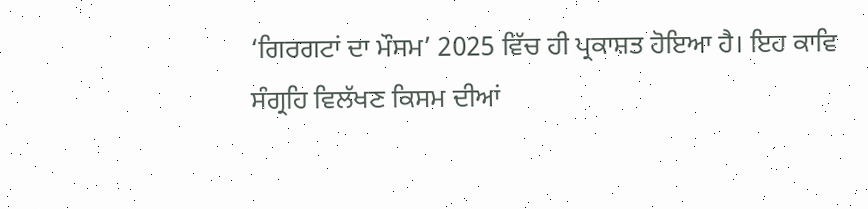‘ਗਿਰਗਟਾਂ ਦਾ ਮੌਸਮ’ 2025 ਵਿੱਚ ਹੀ ਪ੍ਰਕਾਸ਼ਤ ਹੋਇਆ ਹੈ। ਇਹ ਕਾਵਿ ਸੰਗ੍ਰਹਿ ਵਿਲੱਖਣ ਕਿਸਮ ਦੀਆਂ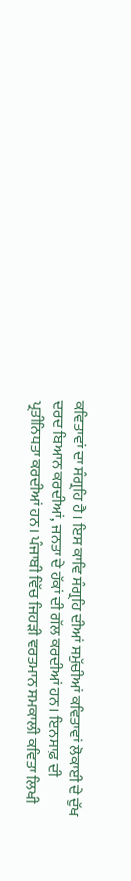ਕਵਿਤਾਵਾਂ ਦਾ ਸੰਗ੍ਰਹਿ ਹੈ। ਇਸ ਕਾਵਿ ਸੰਗ੍ਰਹਿ ਦੀਆਂ ਸਮੁੱਚੀਆਂ ਕਵਿਤਾਵਾਂ ਲੋਕਾਈ ਦੇ ਦੁੱਖ ਦਰਦ ਬਿਆਨ ਕਰਦੀਆਂ, ਜਨਤਾ ਦੇ ਹੱਕਾਂ ਦੀ ਗੱਲ ਕਰਦੀਆਂ ਹਨ। ਇਨਸਾਫ਼ ਦੀ ਪ੍ਰਤੀਨਿਧਤਾ ਕਰਦੀਆਂ ਹਨ। ਪੰਜਾਬੀ ਵਿੱਚ ਜਿਹੜੀ ਵਰਤਮਾਨ ਸਮਕਾਲੀ ਕਵਿਤਾ ਲਿਖੀ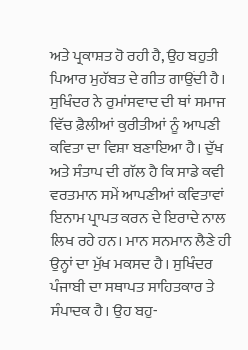ਅਤੇ ਪ੍ਰਕਾਸ਼ਤ ਹੋ ਰਹੀ ਹੈ, ਉਹ ਬਹੁਤੀ ਪਿਆਰ ਮੁਹੱਬਤ ਦੇ ਗੀਤ ਗਾਉਂਦੀ ਹੈ। ਸੁਖਿੰਦਰ ਨੇ ਰੁਮਾਂਸਵਾਦ ਦੀ ਥਾਂ ਸਮਾਜ ਵਿੱਚ ਫ਼ੈਲੀਆਂ ਕੁਰੀਤੀਆਂ ਨੂੰ ਆਪਣੀ ਕਵਿਤਾ ਦਾ ਵਿਸ਼ਾ ਬਣਾਇਆ ਹੈ। ਦੁੱਖ ਅਤੇ ਸੰਤਾਪ ਦੀ ਗੱਲ ਹੈ ਕਿ ਸਾਡੇ ਕਵੀ ਵਰਤਮਾਨ ਸਮੇਂ ਆਪਣੀਆਂ ਕਵਿਤਾਵਾਂ ਇਨਾਮ ਪ੍ਰਾਪਤ ਕਰਨ ਦੇ ਇਰਾਦੇ ਨਾਲ ਲਿਖ ਰਹੇ ਹਨ। ਮਾਨ ਸਨਮਾਨ ਲੈਣੇ ਹੀ ਉਨ੍ਹਾਂ ਦਾ ਮੁੱਖ ਮਕਸਦ ਹੈ। ਸੁਖਿੰਦਰ ਪੰਜਾਬੀ ਦਾ ਸਥਾਪਤ ਸਾਹਿਤਕਾਰ ਤੇ ਸੰਪਾਦਕ ਹੈ। ਉਹ ਬਹੁ-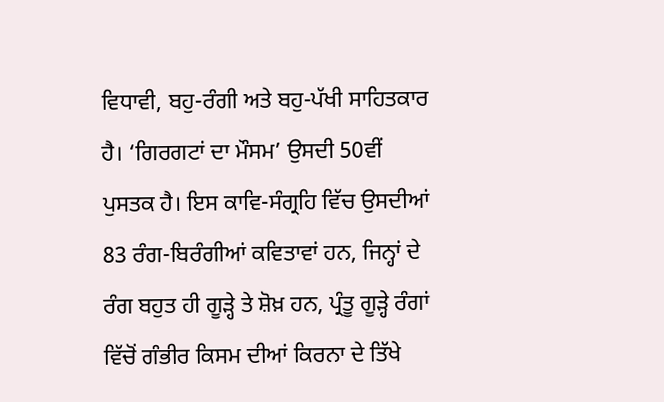ਵਿਧਾਵੀ, ਬਹੁ-ਰੰਗੀ ਅਤੇ ਬਹੁ-ਪੱਖੀ ਸਾਹਿਤਕਾਰ ਹੈ। ‘ਗਿਰਗਟਾਂ ਦਾ ਮੌਸਮ’ ਉਸਦੀ 50ਵੀਂ ਪੁਸਤਕ ਹੈ। ਇਸ ਕਾਵਿ-ਸੰਗ੍ਰਹਿ ਵਿੱਚ ਉਸਦੀਆਂ 83 ਰੰਗ-ਬਿਰੰਗੀਆਂ ਕਵਿਤਾਵਾਂ ਹਨ, ਜਿਨ੍ਹਾਂ ਦੇ ਰੰਗ ਬਹੁਤ ਹੀ ਗੂੜ੍ਹੇ ਤੇ ਸ਼ੋਖ਼ ਹਨ, ਪ੍ਰੰਤੂ ਗੂੜ੍ਹੇ ਰੰਗਾਂ ਵਿੱਚੋਂ ਗੰਭੀਰ ਕਿਸਮ ਦੀਆਂ ਕਿਰਨਾ ਦੇ ਤਿੱਖੇ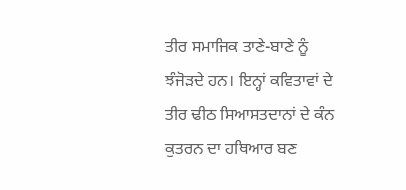ਤੀਰ ਸਮਾਜਿਕ ਤਾਣੇ-ਬਾਣੇ ਨੂੰ ਝੰਜੋੜਦੇ ਹਨ। ਇਨ੍ਹਾਂ ਕਵਿਤਾਵਾਂ ਦੇ ਤੀਰ ਢੀਠ ਸਿਆਸਤਦਾਨਾਂ ਦੇ ਕੰਨ ਕੁਤਰਨ ਦਾ ਹਥਿਆਰ ਬਣ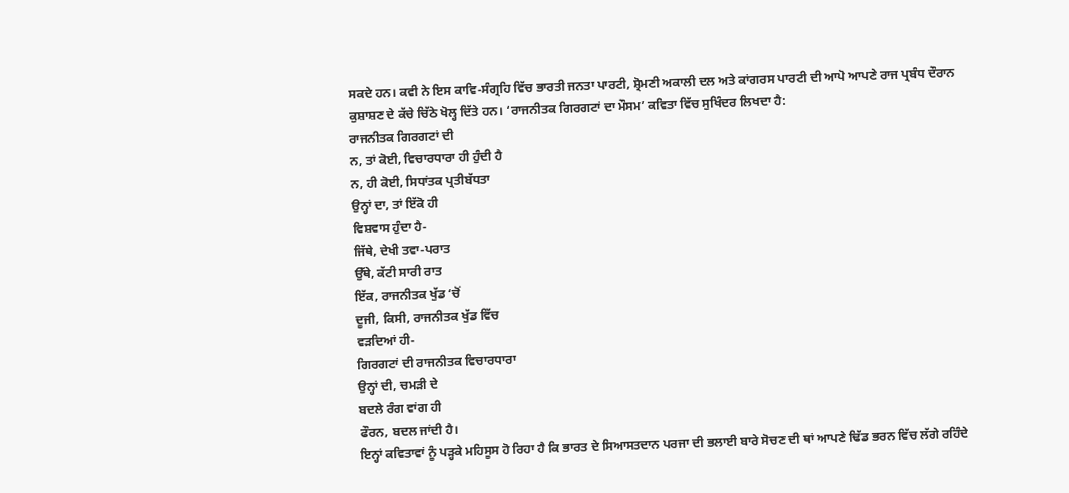ਸਕਦੇ ਹਨ। ਕਵੀ ਨੇ ਇਸ ਕਾਵਿ-ਸੰਗ੍ਰਹਿ ਵਿੱਚ ਭਾਰਤੀ ਜਨਤਾ ਪਾਰਟੀ, ਸ਼੍ਰੋਮਣੀ ਅਕਾਲੀ ਦਲ ਅਤੇ ਕਾਂਗਰਸ ਪਾਰਟੀ ਦੀ ਆਪੋ ਆਪਣੇ ਰਾਜ ਪ੍ਰਬੰਧ ਦੌਰਾਨ ਕੁਸ਼ਾਸ਼ਣ ਦੇ ਕੱਚੇ ਚਿੱਠੇ ਖੋਲ੍ਹ ਦਿੱਤੇ ਹਨ। ‘ਰਾਜਨੀਤਕ ਗਿਰਗਟਾਂ ਦਾ ਮੌਸਮ’ ਕਵਿਤਾ ਵਿੱਚ ਸੁਖਿੰਦਰ ਲਿਖਦਾ ਹੈ:
ਰਾਜਨੀਤਕ ਗਿਰਗਟਾਂ ਦੀ
ਨ, ਤਾਂ ਕੋਈ, ਵਿਚਾਰਧਾਰਾ ਹੀ ਹੁੰਦੀ ਹੈ
ਨ, ਹੀ ਕੋਈ, ਸਿਧਾਂਤਕ ਪ੍ਰਤੀਬੱਧਤਾ
ਉਨ੍ਹਾਂ ਦਾ, ਤਾਂ ਇੱਕੋ ਹੀ
ਵਿਸ਼ਵਾਸ ਹੁੰਦਾ ਹੈ-
ਜਿੱਥੇ, ਦੇਖੀ ਤਵਾ-ਪਰਾਤ
ਉੱਥੇ, ਕੱਟੀ ਸਾਰੀ ਰਾਤ
ਇੱਕ, ਰਾਜਨੀਤਕ ਖੁੱਡ ‘ਚੋਂ
ਦੂਜੀ, ਕਿਸੀ, ਰਾਜਨੀਤਕ ਖੁੱਡ ਵਿੱਚ
ਵੜਦਿਆਂ ਹੀ-
ਗਿਰਗਟਾਂ ਦੀ ਰਾਜਨੀਤਕ ਵਿਚਾਰਧਾਰਾ
ਉਨ੍ਹਾਂ ਦੀ, ਚਮੜੀ ਦੇ
ਬਦਲੇ ਰੰਗ ਵਾਂਗ ਹੀ
ਫੌਰਨ, ਬਦਲ ਜਾਂਦੀ ਹੈ।
ਇਨ੍ਹਾਂ ਕਵਿਤਾਵਾਂ ਨੂੰ ਪੜ੍ਹਕੇ ਮਹਿਸੂਸ ਹੋ ਰਿਹਾ ਹੈ ਕਿ ਭਾਰਤ ਦੇ ਸਿਆਸਤਦਾਨ ਪਰਜਾ ਦੀ ਭਲਾਈ ਬਾਰੇ ਸੋਚਣ ਦੀ ਥਾਂ ਆਪਣੇ ਢਿੱਡ ਭਰਨ ਵਿੱਚ ਲੱਗੇ ਰਹਿੰਦੇ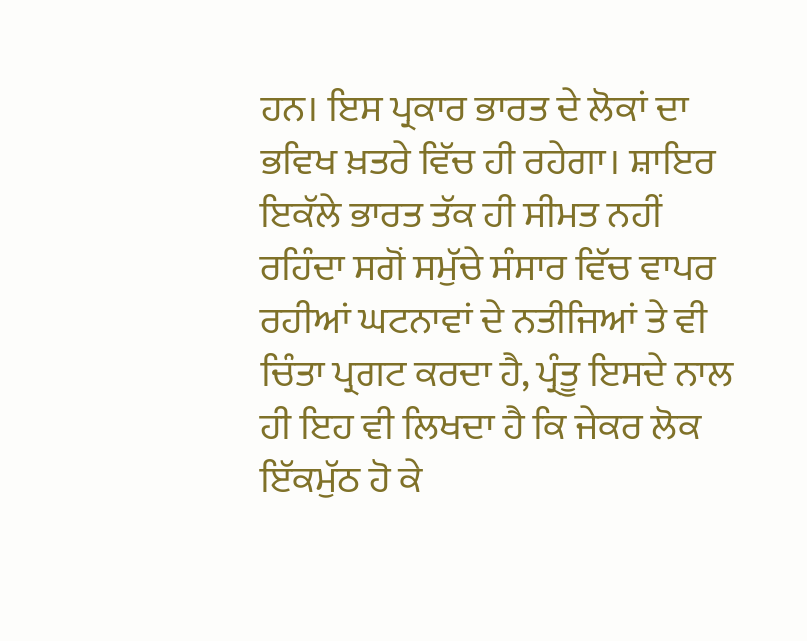ਹਨ। ਇਸ ਪ੍ਰਕਾਰ ਭਾਰਤ ਦੇ ਲੋਕਾਂ ਦਾ ਭਵਿਖ ਖ਼ਤਰੇ ਵਿੱਚ ਹੀ ਰਹੇਗਾ। ਸ਼ਾਇਰ ਇਕੱਲੇ ਭਾਰਤ ਤੱਕ ਹੀ ਸੀਮਤ ਨਹੀਂ ਰਹਿੰਦਾ ਸਗੋਂ ਸਮੁੱਚੇ ਸੰਸਾਰ ਵਿੱਚ ਵਾਪਰ ਰਹੀਆਂ ਘਟਨਾਵਾਂ ਦੇ ਨਤੀਜਿਆਂ ਤੇ ਵੀ ਚਿੰਤਾ ਪ੍ਰਗਟ ਕਰਦਾ ਹੈ, ਪ੍ਰੰਤੂ ਇਸਦੇ ਨਾਲ ਹੀ ਇਹ ਵੀ ਲਿਖਦਾ ਹੈ ਕਿ ਜੇਕਰ ਲੋਕ ਇੱਕਮੁੱਠ ਹੋ ਕੇ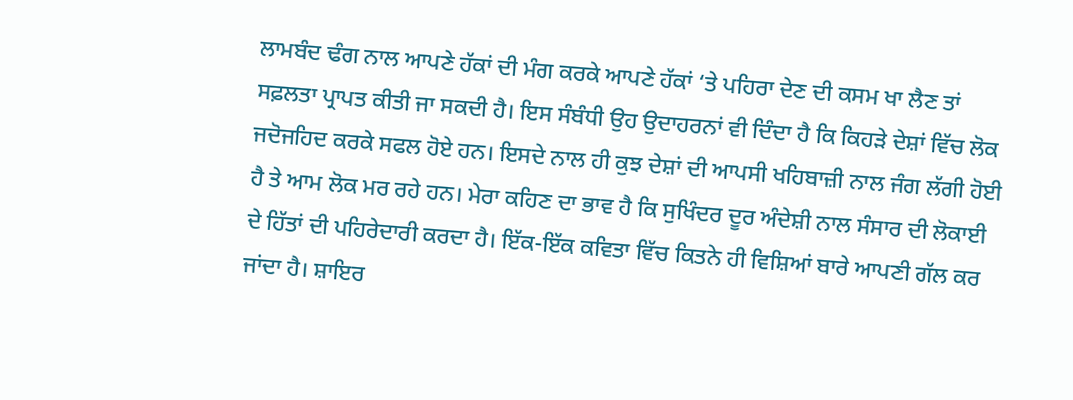ਲਾਮਬੰਦ ਢੰਗ ਨਾਲ ਆਪਣੇ ਹੱਕਾਂ ਦੀ ਮੰਗ ਕਰਕੇ ਆਪਣੇ ਹੱਕਾਂ ‘ਤੇ ਪਹਿਰਾ ਦੇਣ ਦੀ ਕਸਮ ਖਾ ਲੈਣ ਤਾਂ ਸਫ਼ਲਤਾ ਪ੍ਰਾਪਤ ਕੀਤੀ ਜਾ ਸਕਦੀ ਹੈ। ਇਸ ਸੰਬੰਧੀ ਉਹ ਉਦਾਹਰਨਾਂ ਵੀ ਦਿੰਦਾ ਹੈ ਕਿ ਕਿਹੜੇ ਦੇਸ਼ਾਂ ਵਿੱਚ ਲੋਕ ਜਦੋਜਹਿਦ ਕਰਕੇ ਸਫਲ ਹੋਏ ਹਨ। ਇਸਦੇ ਨਾਲ ਹੀ ਕੁਝ ਦੇਸ਼ਾਂ ਦੀ ਆਪਸੀ ਖਹਿਬਾਜ਼ੀ ਨਾਲ ਜੰਗ ਲੱਗੀ ਹੋਈ ਹੈ ਤੇ ਆਮ ਲੋਕ ਮਰ ਰਹੇ ਹਨ। ਮੇਰਾ ਕਹਿਣ ਦਾ ਭਾਵ ਹੈ ਕਿ ਸੁਖਿੰਦਰ ਦੂਰ ਅੰਦੇਸ਼ੀ ਨਾਲ ਸੰਸਾਰ ਦੀ ਲੋਕਾਈ ਦੇ ਹਿੱਤਾਂ ਦੀ ਪਹਿਰੇਦਾਰੀ ਕਰਦਾ ਹੈ। ਇੱਕ-ਇੱਕ ਕਵਿਤਾ ਵਿੱਚ ਕਿਤਨੇ ਹੀ ਵਿਸ਼ਿਆਂ ਬਾਰੇ ਆਪਣੀ ਗੱਲ ਕਰ ਜਾਂਦਾ ਹੈ। ਸ਼ਾਇਰ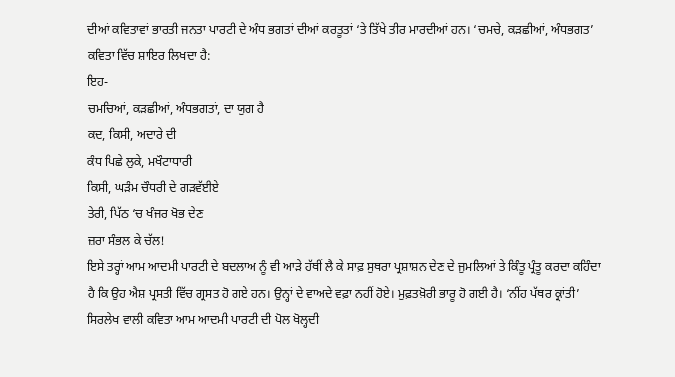ਦੀਆਂ ਕਵਿਤਾਵਾਂ ਭਾਰਤੀ ਜਨਤਾ ਪਾਰਟੀ ਦੇ ਅੰਧ ਭਗਤਾਂ ਦੀਆਂ ਕਰਤੂਤਾਂ ‘ਤੇ ਤਿੱਖੇ ਤੀਰ ਮਾਰਦੀਆਂ ਹਨ। ‘ਚਮਚੇ, ਕੜਛੀਆਂ, ਅੰਧਭਗਤ’ ਕਵਿਤਾ ਵਿੱਚ ਸ਼ਾਇਰ ਲਿਖਦਾ ਹੈ:
ਇਹ-
ਚਮਚਿਆਂ, ਕੜਛੀਆਂ, ਅੰਧਭਗਤਾਂ, ਦਾ ਯੁਗ ਹੈ
ਕਦ, ਕਿਸੀ, ਅਦਾਰੇ ਦੀ
ਕੰਧ ਪਿਛੇ ਲੁਕੇ, ਮਖੌਟਾਧਾਰੀ
ਕਿਸੀ, ਘੜੰਮ ਚੌਧਰੀ ਦੇ ਗੜਵੱਈਏ
ਤੇਰੀ, ਪਿੱਠ ‘ਚ ਖੰਜਰ ਖੋਭ ਦੇਣ
ਜ਼ਰਾ ਸੰਭਲ ਕੇ ਚੱਲ!
ਇਸੇ ਤਰ੍ਹਾਂ ਆਮ ਆਦਮੀ ਪਾਰਟੀ ਦੇ ਬਦਲਾਅ ਨੂੰ ਵੀ ਆੜੇ ਹੱਥੀਂ ਲੈ ਕੇ ਸਾਫ਼ ਸੁਥਰਾ ਪ੍ਰਸ਼ਾਸ਼ਨ ਦੇਣ ਦੇ ਜੁਮਲਿਆਂ ਤੇ ਕਿੰਤੂ ਪ੍ਰੰਤੂ ਕਰਦਾ ਕਹਿੰਦਾ ਹੈ ਕਿ ਉਹ ਐਸ਼ ਪ੍ਰਸਤੀ ਵਿੱਚ ਗ੍ਰਸਤ ਹੋ ਗਏ ਹਨ। ਉਨ੍ਹਾਂ ਦੇ ਵਾਅਦੇ ਵਫ਼ਾ ਨਹੀਂ ਹੋਏ। ਮੁਫ਼ਤਖ਼ੋਰੀ ਭਾਰੂ ਹੋ ਗਈ ਹੈ। ‘ਨੀਂਹ ਪੱਥਰ ਕ੍ਰਾਂਤੀ’ ਸਿਰਲੇਖ ਵਾਲੀ ਕਵਿਤਾ ਆਮ ਆਦਮੀ ਪਾਰਟੀ ਦੀ ਪੋਲ ਖੋਲ੍ਹਦੀ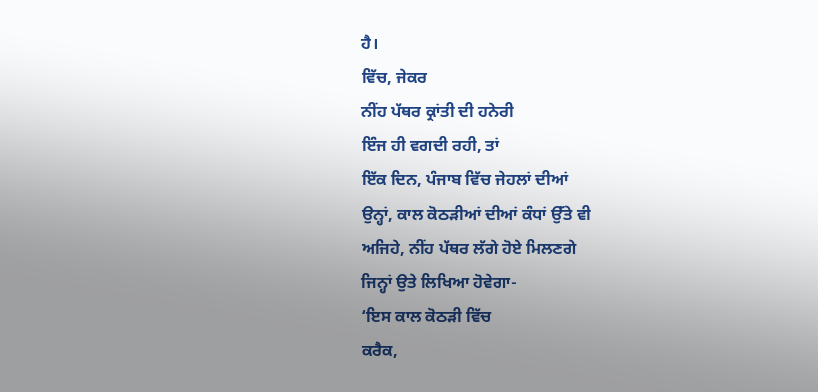ਹੈ।
ਵਿੱਚ, ਜੇਕਰ
ਨੀਂਹ ਪੱਥਰ ਕ੍ਰਾਂਤੀ ਦੀ ਹਨੇਰੀ
ਇੰਜ ਹੀ ਵਗਦੀ ਰਹੀ, ਤਾਂ
ਇੱਕ ਦਿਨ, ਪੰਜਾਬ ਵਿੱਚ ਜੇਹਲਾਂ ਦੀਆਂ
ਉਨ੍ਹਾਂ, ਕਾਲ ਕੋਠੜੀਆਂ ਦੀਆਂ ਕੰਧਾਂ ਉੱਤੇ ਵੀ
ਅਜਿਹੇ, ਨੀਂਹ ਪੱਥਰ ਲੱਗੇ ਹੋਏ ਮਿਲਣਗੇ
ਜਿਨ੍ਹਾਂ ਉਤੇ ਲਿਖਿਆ ਹੋਵੇਗਾ-
‘ਇਸ ਕਾਲ ਕੋਠੜੀ ਵਿੱਚ
ਕਰੈਕ,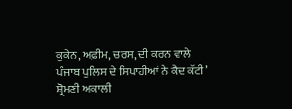ਕੁਕੇਨ, ਅਫ਼ੀਮ, ਚਰਸ, ਦੀ ਕਰਨ ਵਾਲੇ
ਪੰਜਾਬ ਪੁਲਿਸ ਦੇ ਸਿਪਾਹੀਆਂ ਨੇ ਕੈਦ ਕੱਟੀ’
ਸ਼੍ਰੋਮਣੀ ਅਕਾਲੀ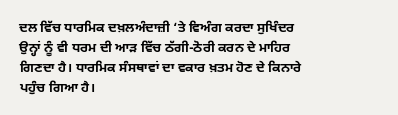ਦਲ ਵਿੱਚ ਧਾਰਮਿਕ ਦਖ਼ਲਅੰਦਾਜ਼ੀ ‘ਤੇ ਵਿਅੰਗ ਕਰਦਾ ਸੁਖਿੰਦਰ ਉਨ੍ਹਾਂ ਨੂੰ ਵੀ ਧਰਮ ਦੀ ਆੜ ਵਿੱਚ ਠੱਗੀ-ਠੋਰੀ ਕਰਨ ਦੇ ਮਾਹਿਰ ਗਿਣਦਾ ਹੈ। ਧਾਰਮਿਕ ਸੰਸਥਾਵਾਂ ਦਾ ਵਕਾਰ ਖ਼ਤਮ ਹੋਣ ਦੇ ਕਿਨਾਰੇ ਪਹੁੰਚ ਗਿਆ ਹੈ।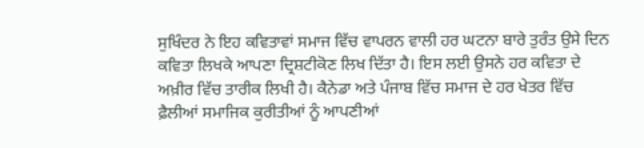ਸੁਖਿੰਦਰ ਨੇ ਇਹ ਕਵਿਤਾਵਾਂ ਸਮਾਜ ਵਿੱਚ ਵਾਪਰਨ ਵਾਲੀ ਹਰ ਘਟਨਾ ਬਾਰੇ ਤੁਰੰਤ ਉਸੇ ਦਿਨ ਕਵਿਤਾ ਲਿਖਕੇ ਆਪਣਾ ਦ੍ਰਿਸ਼ਟੀਕੋਣ ਲਿਖ ਦਿੱਤਾ ਹੈ। ਇਸ ਲਈ ਉਸਨੇ ਹਰ ਕਵਿਤਾ ਦੇ ਅਖ਼ੀਰ ਵਿੱਚ ਤਾਰੀਕ ਲਿਖੀ ਹੈ। ਕੈਨੇਡਾ ਅਤੇ ਪੰਜਾਬ ਵਿੱਚ ਸਮਾਜ ਦੇ ਹਰ ਖੇਤਰ ਵਿੱਚ ਫ਼ੈਲੀਆਂ ਸਮਾਜਿਕ ਕੁਰੀਤੀਆਂ ਨੂੰ ਆਪਣੀਆਂ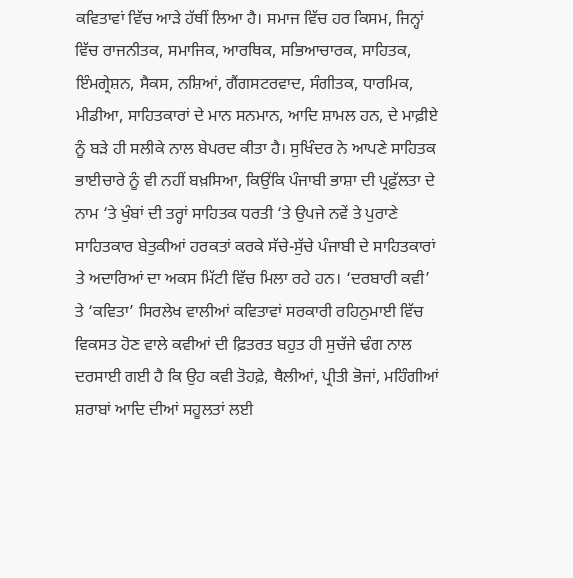ਕਵਿਤਾਵਾਂ ਵਿੱਚ ਆੜੇ ਹੱਥੀਂ ਲਿਆ ਹੈ। ਸਮਾਜ ਵਿੱਚ ਹਰ ਕਿਸਮ, ਜਿਨ੍ਹਾਂ ਵਿੱਚ ਰਾਜਨੀਤਕ, ਸਮਾਜਿਕ, ਆਰਥਿਕ, ਸਭਿਆਚਾਰਕ, ਸਾਹਿਤਕ, ਇੰਮਗ੍ਰੇਸ਼ਨ, ਸੈਕਸ, ਨਸ਼ਿਆਂ, ਗੈਂਗਸਟਰਵਾਦ, ਸੰਗੀਤਕ, ਧਾਰਮਿਕ, ਮੀਡੀਆ, ਸਾਹਿਤਕਾਰਾਂ ਦੇ ਮਾਨ ਸਨਮਾਨ, ਆਦਿ ਸ਼ਾਮਲ ਹਨ, ਦੇ ਮਾਫ਼ੀਏ ਨੂੰ ਬੜੇ ਹੀ ਸਲੀਕੇ ਨਾਲ ਬੇਪਰਦ ਕੀਤਾ ਹੈ। ਸੁਖਿੰਦਰ ਨੇ ਆਪਣੇ ਸਾਹਿਤਕ ਭਾਈਚਾਰੇ ਨੂੰ ਵੀ ਨਹੀਂ ਬਖ਼ਸਿਆ, ਕਿਉਂਕਿ ਪੰਜਾਬੀ ਭਾਸ਼ਾ ਦੀ ਪ੍ਰਫ਼ੁੱਲਤਾ ਦੇ ਨਾਮ ‘ਤੇ ਖੁੰਬਾਂ ਦੀ ਤਰ੍ਹਾਂ ਸਾਹਿਤਕ ਧਰਤੀ ‘ਤੇ ਉਪਜੇ ਨਵੇਂ ਤੇ ਪੁਰਾਣੇ ਸਾਹਿਤਕਾਰ ਬੇਤੁਕੀਆਂ ਹਰਕਤਾਂ ਕਰਕੇ ਸੱਚੇ-ਸੁੱਚੇ ਪੰਜਾਬੀ ਦੇ ਸਾਹਿਤਕਾਰਾਂ ਤੇ ਅਦਾਰਿਆਂ ਦਾ ਅਕਸ ਮਿੱਟੀ ਵਿੱਚ ਮਿਲਾ ਰਹੇ ਹਨ। ‘ਦਰਬਾਰੀ ਕਵੀ’ ਤੇ ‘ਕਵਿਤਾ’ ਸਿਰਲੇਖ ਵਾਲੀਆਂ ਕਵਿਤਾਵਾਂ ਸਰਕਾਰੀ ਰਹਿਨੁਮਾਈ ਵਿੱਚ ਵਿਕਸਤ ਹੋਣ ਵਾਲੇ ਕਵੀਆਂ ਦੀ ਫ਼ਿਤਰਤ ਬਹੁਤ ਹੀ ਸੁਚੱਜੇ ਢੰਗ ਨਾਲ ਦਰਸਾਈ ਗਈ ਹੈ ਕਿ ਉਹ ਕਵੀ ਤੋਹਫ਼ੇ, ਥੈਲੀਆਂ, ਪ੍ਰੀਤੀ ਭੋਜਾਂ, ਮਹਿੰਗੀਆਂ ਸ਼ਰਾਬਾਂ ਆਦਿ ਦੀਆਂ ਸਹੂਲਤਾਂ ਲਈ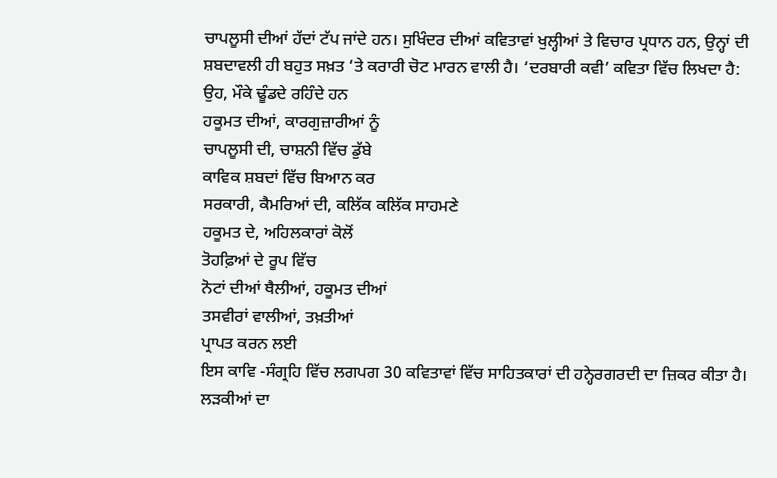ਚਾਪਲੂਸੀ ਦੀਆਂ ਹੱਦਾਂ ਟੱਪ ਜਾਂਦੇ ਹਨ। ਸੁਖਿੰਦਰ ਦੀਆਂ ਕਵਿਤਾਵਾਂ ਖੁਲ੍ਹੀਆਂ ਤੇ ਵਿਚਾਰ ਪ੍ਰਧਾਨ ਹਨ, ਉਨ੍ਹਾਂ ਦੀ ਸ਼ਬਦਾਵਲੀ ਹੀ ਬਹੁਤ ਸਖ਼ਤ ‘ਤੇ ਕਰਾਰੀ ਚੋਟ ਮਾਰਨ ਵਾਲੀ ਹੈ। ‘ਦਰਬਾਰੀ ਕਵੀ’ ਕਵਿਤਾ ਵਿੱਚ ਲਿਖਦਾ ਹੈ:
ਉਹ, ਮੌਕੇ ਢੂੰਡਦੇ ਰਹਿੰਦੇ ਹਨ
ਹਕੂਮਤ ਦੀਆਂ, ਕਾਰਗੁਜ਼ਾਰੀਆਂ ਨੂੰ
ਚਾਪਲੂਸੀ ਦੀ, ਚਾਸ਼ਨੀ ਵਿੱਚ ਡੁੱਬੇ
ਕਾਵਿਕ ਸ਼ਬਦਾਂ ਵਿੱਚ ਬਿਆਨ ਕਰ
ਸਰਕਾਰੀ, ਕੈਮਰਿਆਂ ਦੀ, ਕਲਿੱਕ ਕਲਿੱਕ ਸਾਹਮਣੇ
ਹਕੂਮਤ ਦੇ, ਅਹਿਲਕਾਰਾਂ ਕੋਲੋਂ
ਤੋਹਫ਼ਿਆਂ ਦੇ ਰੂਪ ਵਿੱਚ
ਨੋਟਾਂ ਦੀਆਂ ਥੈਲੀਆਂ, ਹਕੂਮਤ ਦੀਆਂ
ਤਸਵੀਰਾਂ ਵਾਲੀਆਂ, ਤਖ਼ਤੀਆਂ
ਪ੍ਰਾਪਤ ਕਰਨ ਲਈ
ਇਸ ਕਾਵਿ -ਸੰਗ੍ਰਹਿ ਵਿੱਚ ਲਗਪਗ 30 ਕਵਿਤਾਵਾਂ ਵਿੱਚ ਸਾਹਿਤਕਾਰਾਂ ਦੀ ਹਨ੍ਹੇਰਗਰਦੀ ਦਾ ਜ਼ਿਕਰ ਕੀਤਾ ਹੈ। ਲੜਕੀਆਂ ਦਾ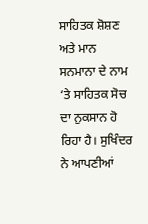ਸਾਹਿਤਕ ਸ਼ੋਸ਼ਣ ਅਤੇ ਮਾਨ ਸਨਮਾਨਾ ਦੇ ਨਾਮ ‘ਤੇ ਸਾਹਿਤਕ ਸੋਚ ਦਾ ਨੁਕਸਾਨ ਹੋ ਰਿਹਾ ਹੈ। ਸੁਖਿੰਦਰ ਨੇ ਆਪਣੀਆਂ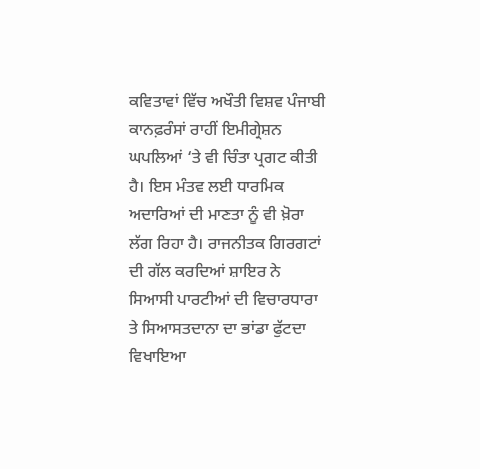ਕਵਿਤਾਵਾਂ ਵਿੱਚ ਅਖੌਤੀ ਵਿਸ਼ਵ ਪੰਜਾਬੀ ਕਾਨਫ਼ਰੰਸਾਂ ਰਾਹੀਂ ਇਮੀਗ੍ਰੇਸ਼ਨ ਘਪਲਿਆਂ ‘ਤੇ ਵੀ ਚਿੰਤਾ ਪ੍ਰਗਟ ਕੀਤੀ ਹੈ। ਇਸ ਮੰਤਵ ਲਈ ਧਾਰਮਿਕ ਅਦਾਰਿਆਂ ਦੀ ਮਾਣਤਾ ਨੂੰ ਵੀ ਖ਼ੋਰਾ ਲੱਗ ਰਿਹਾ ਹੈ। ਰਾਜਨੀਤਕ ਗਿਰਗਟਾਂ ਦੀ ਗੱਲ ਕਰਦਿਆਂ ਸ਼ਾਇਰ ਨੇ ਸਿਆਸੀ ਪਾਰਟੀਆਂ ਦੀ ਵਿਚਾਰਧਾਰਾ ਤੇ ਸਿਆਸਤਦਾਨਾ ਦਾ ਭਾਂਡਾ ਫੁੱਟਦਾ ਵਿਖਾਇਆ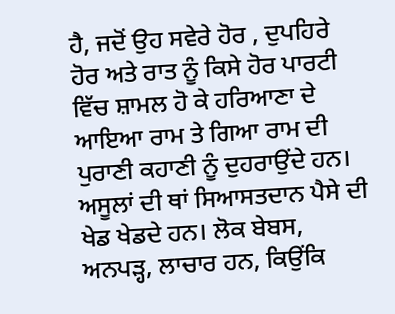ਹੈ, ਜਦੋਂ ਉਹ ਸਵੇਰੇ ਹੋਰ , ਦੁਪਹਿਰੇ ਹੋਰ ਅਤੇ ਰਾਤ ਨੂੰ ਕਿਸੇ ਹੋਰ ਪਾਰਟੀ ਵਿੱਚ ਸ਼ਾਮਲ ਹੋ ਕੇ ਹਰਿਆਣਾ ਦੇ ਆਇਆ ਰਾਮ ਤੇ ਗਿਆ ਰਾਮ ਦੀ ਪੁਰਾਣੀ ਕਹਾਣੀ ਨੂੰ ਦੁਹਰਾਉਂਦੇ ਹਨ। ਅਸੂਲਾਂ ਦੀ ਥਾਂ ਸਿਆਸਤਦਾਨ ਪੈਸੇ ਦੀ ਖੇਡ ਖੇਡਦੇ ਹਨ। ਲੋਕ ਬੇਬਸ, ਅਨਪੜ੍ਹ, ਲਾਚਾਰ ਹਨ, ਕਿਉਂਕਿ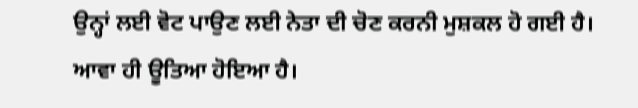ਉਨ੍ਹਾਂ ਲਈ ਵੋਟ ਪਾਉਣ ਲਈ ਨੇਤਾ ਦੀ ਚੋਣ ਕਰਨੀ ਮੁਸ਼ਕਲ ਹੋ ਗਈ ਹੈ। ਆਵਾ ਹੀ ਊਤਿਆ ਹੋਇਆ ਹੈ।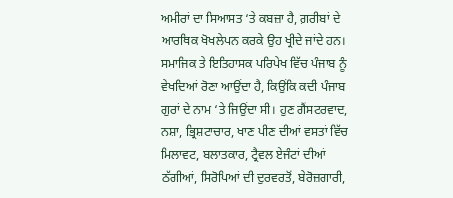ਅਮੀਰਾਂ ਦਾ ਸਿਆਸਤ ‘ਤੇ ਕਬਜ਼ਾ ਹੈ, ਗ਼ਰੀਬਾਂ ਦੇ ਆਰਥਿਕ ਖੋਖਲੇਪਨ ਕਰਕੇ ਉਹ ਖ੍ਰੀਦੇ ਜਾਂਦੇ ਹਨ। ਸਮਾਜਿਕ ਤੇ ਇਤਿਹਾਸਕ ਪਰਿਪੇਖ ਵਿੱਚ ਪੰਜਾਬ ਨੂੰ ਵੇਖਦਿਆਂ ਰੋਣਾ ਆਉਂਦਾ ਹੈ, ਕਿਉਂਕਿ ਕਦੀ ਪੰਜਾਬ ਗੁਰਾਂ ਦੇ ਨਾਮ ‘ਤੇ ਜਿਉਂਦਾ ਸੀ। ਹੁਣ ਗੈਂਸਟਰਵਾਦ, ਨਸ਼ਾ, ਭ੍ਰਿਸ਼ਟਾਚਾਰ, ਖਾਣ ਪੀਣ ਦੀਆਂ ਵਸਤਾਂ ਵਿੱਚ ਮਿਲਾਵਟ, ਬਲਾਤਕਾਰ, ਟ੍ਰੈਵਲ ਏਜੰਟਾਂ ਦੀਆਂ ਠੱਗੀਆਂ, ਸਿਰੋਪਿਆਂ ਦੀ ਦੁਰਵਰਤੋਂ, ਬੇਰੋਜ਼ਗਾਰੀ,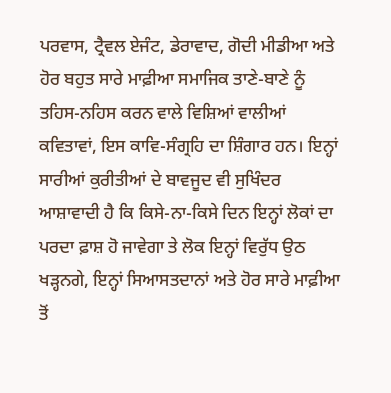ਪਰਵਾਸ, ਟ੍ਰੈਵਲ ਏਜੰਟ, ਡੇਰਾਵਾਦ, ਗੋਦੀ ਮੀਡੀਆ ਅਤੇ ਹੋਰ ਬਹੁਤ ਸਾਰੇ ਮਾਫ਼ੀਆ ਸਮਾਜਿਕ ਤਾਣੇ-ਬਾਣੇ ਨੂੰ ਤਹਿਸ-ਨਹਿਸ ਕਰਨ ਵਾਲੇ ਵਿਸ਼ਿਆਂ ਵਾਲੀਆਂ ਕਵਿਤਾਵਾਂ, ਇਸ ਕਾਵਿ-ਸੰਗ੍ਰਹਿ ਦਾ ਸ਼ਿੰਗਾਰ ਹਨ। ਇਨ੍ਹਾਂ ਸਾਰੀਆਂ ਕੁਰੀਤੀਆਂ ਦੇ ਬਾਵਜੂਦ ਵੀ ਸੁਖਿੰਦਰ ਆਸ਼ਾਵਾਦੀ ਹੈ ਕਿ ਕਿਸੇ-ਨਾ-ਕਿਸੇ ਦਿਨ ਇਨ੍ਹਾਂ ਲੋਕਾਂ ਦਾ ਪਰਦਾ ਫ਼ਾਸ਼ ਹੋ ਜਾਵੇਗਾ ਤੇ ਲੋਕ ਇਨ੍ਹਾਂ ਵਿਰੁੱਧ ਉਠ ਖੜ੍ਹਨਗੇ, ਇਨ੍ਹਾਂ ਸਿਆਸਤਦਾਨਾਂ ਅਤੇ ਹੋਰ ਸਾਰੇ ਮਾਫ਼ੀਆ ਤੋਂ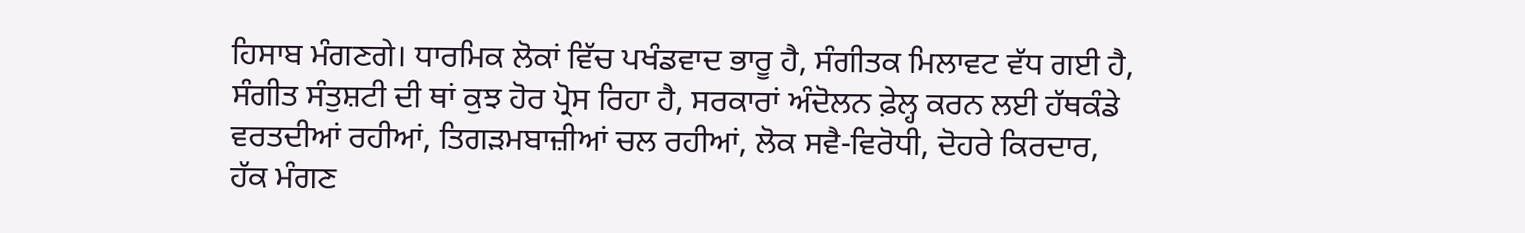ਹਿਸਾਬ ਮੰਗਣਗੇ। ਧਾਰਮਿਕ ਲੋਕਾਂ ਵਿੱਚ ਪਖੰਡਵਾਦ ਭਾਰੂ ਹੈ, ਸੰਗੀਤਕ ਮਿਲਾਵਟ ਵੱਧ ਗਈ ਹੈ, ਸੰਗੀਤ ਸੰਤੁਸ਼ਟੀ ਦੀ ਥਾਂ ਕੁਝ ਹੋਰ ਪ੍ਰੋਸ ਰਿਹਾ ਹੈ, ਸਰਕਾਰਾਂ ਅੰਦੋਲਨ ਫ਼ੇਲ੍ਹ ਕਰਨ ਲਈ ਹੱਥਕੰਡੇ ਵਰਤਦੀਆਂ ਰਹੀਆਂ, ਤਿਗੜਮਬਾਜ਼ੀਆਂ ਚਲ ਰਹੀਆਂ, ਲੋਕ ਸਵੈ-ਵਿਰੋਧੀ, ਦੋਹਰੇ ਕਿਰਦਾਰ, ਹੱਕ ਮੰਗਣ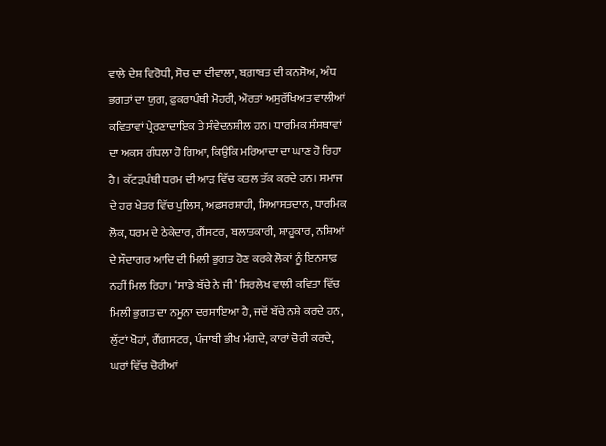ਵਾਲੇ ਦੇਸ਼ ਵਿਰੋਧੀ, ਸੋਚ ਦਾ ਦੀਵਾਲਾ, ਬਗ਼ਾਬਤ ਦੀ ਕਨਸੋਅ, ਅੰਧ ਭਗਤਾਂ ਦਾ ਯੁਗ, ਫ਼ੁਕਰਾਪੰਥੀ ਮੋਹਰੀ, ਔਰਤਾਂ ਅਸੁਰੱਖਿਅਤ ਵਾਲੀਆਂ ਕਵਿਤਾਵਾਂ ਪ੍ਰੇਰਣਾਦਾਇਕ ਤੇ ਸੰਵੇਦਨਸ਼ੀਲ ਹਨ। ਧਾਰਮਿਕ ਸੰਸਥਾਵਾਂ ਦਾ ਅਕਸ ਗੰਧਲਾ ਹੋ ਗਿਆ, ਕਿਉਂਕਿ ਮਰਿਆਦਾ ਦਾ ਘਾਣ ਹੋ ਰਿਹਾ ਹੈ। ਕੱਟੜਪੰਥੀ ਧਰਮ ਦੀ ਆੜ ਵਿੱਚ ਕਤਲ ਤੱਕ ਕਰਦੇ ਹਨ। ਸਮਾਜ ਦੇ ਹਰ ਖੇਤਰ ਵਿੱਚ ਪੁਲਿਸ, ਅਫ਼ਸਰਸ਼ਾਹੀ, ਸਿਆਸਤਦਾਨ, ਧਾਰਮਿਕ ਲੋਕ, ਧਰਮ ਦੇ ਠੇਕੇਦਾਰ, ਗੈਂਸਟਰ, ਬਲਾਤਕਾਰੀ, ਸ਼ਾਹੂਕਾਰ, ਨਸ਼ਿਆਂ ਦੇ ਸੌਦਾਗਰ ਆਦਿ ਦੀ ਮਿਲੀ ਭੁਗਤ ਹੋਣ ਕਰਕੇ ਲੋਕਾਂ ਨੂੰ ਇਨਸਾਫ਼ ਨਹੀਂ ਮਿਲ ਰਿਹਾ। ‘ਸਾਡੇ ਬੱਚੇ ਨੇ ਜੀ’ ਸਿਰਲੇਖ ਵਾਲੀ ਕਵਿਤਾ ਵਿੱਚ ਮਿਲੀ ਭੁਗਤ ਦਾ ਨਮੂਨਾ ਦਰਸਾਇਆ ਹੈ, ਜਦੋਂ ਬੱਚੇ ਨਸ਼ੇ ਕਰਦੇ ਹਨ, ਲੁੱਟਾਂ ਖੋਹਾਂ, ਗੈਂਗਸਟਰ, ਪੰਜਾਬੀ ਭੀਖ ਮੰਗਦੇ, ਕਾਰਾਂ ਚੋਰੀ ਕਰਦੇ, ਘਰਾਂ ਵਿੱਚ ਚੋਰੀਆਂ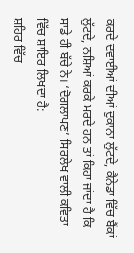ਕਰਦੇ ਦਵਾਈਆਂ ਦੀਆਂ ਦੁਕਾਨਾ ਲੁੱਟਦੇ, ਕੈਨੇਡਾ ਵਿੱਚ ਬੈਂਕਾਂ ਲੁੱਟਦੇ, ਨਸ਼ਿਆਂ ਕਰਕੇ ਮਰਦੇ ਹਨ ਤਾਂ ਕਿਹਾ ਜਾਂਦਾ ਹੈ ਕਿ ਸਾਡੇ ਹੀ ਬੱਚੇ ਨੇ। ‘ਦੋਗਲਾਪਣ’ ਸਿਰਲੇਖ ਵਾਲੀ ਕਵਿਤਾ ਵਿੱਚ ਸ਼ਾਇਰ ਲਿਖਦਾ ਹੈ:
ਸ਼ਹਿਰ ਵਿੱਚ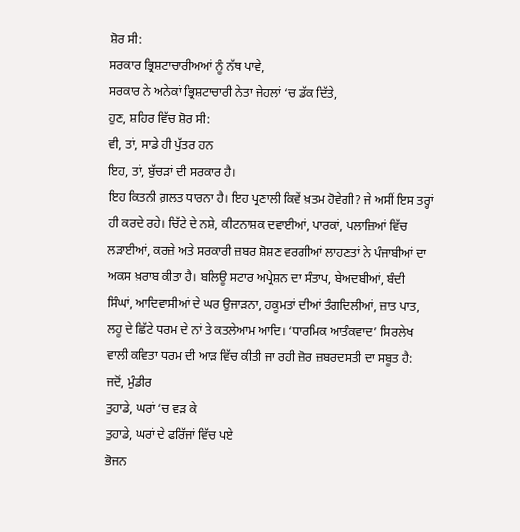ਸ਼ੋਰ ਸੀ:
ਸਰਕਾਰ ਭ੍ਰਿਸ਼ਟਾਚਾਰੀਅਆਂ ਨੂੰ ਨੱਥ ਪਾਵੇ,
ਸਰਕਾਰ ਨੇ ਅਨੇਕਾਂ ਭ੍ਰਿਸ਼ਟਾਚਾਰੀ ਨੇਤਾ ਜੇਹਲਾਂ ‘ਚ ਡੱਕ ਦਿੱਤੇ,
ਹੁਣ, ਸ਼ਹਿਰ ਵਿੱਚ ਸ਼ੋਰ ਸੀ:
ਵੀ, ਤਾਂ, ਸਾਡੇ ਹੀ ਪੁੱਤਰ ਹਨ
ਇਹ, ਤਾਂ, ਬੁੱਚੜਾਂ ਦੀ ਸਰਕਾਰ ਹੈ।
ਇਹ ਕਿਤਨੀ ਗ਼ਲਤ ਧਾਰਨਾ ਹੈ। ਇਹ ਪ੍ਰਣਾਲੀ ਕਿਵੇਂ ਖ਼ਤਮ ਹੋਵੇਗੀ? ਜੇ ਅਸੀਂ ਇਸ ਤਰ੍ਹਾਂ ਹੀ ਕਰਦੇ ਰਹੇ। ਚਿੱਟੇ ਦੇ ਨਸ਼ੇ, ਕੀਟਨਾਸ਼ਕ ਦਵਾਈਆਂ, ਪਾਰਕਾਂ, ਪਲਾਜ਼ਿਆਂ ਵਿੱਚ ਲੜਾਈਆਂ, ਕਰਜ਼ੇ ਅਤੇ ਸਰਕਾਰੀ ਜ਼ਬਰ ਸ਼ੋਸ਼ਣ ਵਰਗੀਆਂ ਲਾਹਣਤਾਂ ਨੇ ਪੰਜਾਬੀਆਂ ਦਾ ਅਕਸ ਖ਼ਰਾਬ ਕੀਤਾ ਹੈ। ਬਲਿਊ ਸਟਾਰ ਅਪ੍ਰੇਸ਼ਨ ਦਾ ਸੰਤਾਪ, ਬੇਅਦਬੀਆਂ, ਬੰਦੀ ਸਿੰਘਾਂ, ਆਦਿਵਾਸੀਆਂ ਦੇ ਘਰ ਉਜਾੜਨਾ, ਹਕੂਮਤਾਂ ਦੀਆਂ ਤੰਗਦਿਲੀਆਂ, ਜ਼ਾਤ ਪਾਤ, ਲਹੂ ਦੇ ਛਿੱਟੇ ਧਰਮ ਦੇ ਨਾਂ ਤੇ ਕਤਲੇਆਮ ਆਦਿ। ‘ਧਾਰਮਿਕ ਆਤੰਕਵਾਦ’ ਸਿਰਲੇਖ ਵਾਲੀ ਕਵਿਤਾ ਧਰਮ ਦੀ ਆੜ ਵਿੱਚ ਕੀਤੀ ਜਾ ਰਹੀ ਜ਼ੋਰ ਜ਼ਬਰਦਸਤੀ ਦਾ ਸਬੂਤ ਹੈ:
ਜਦੋਂ, ਮੁੰਡੀਰ
ਤੁਹਾਡੇ, ਘਰਾਂ ‘ਚ ਵੜ ਕੇ
ਤੁਹਾਡੇ, ਘਰਾਂ ਦੇ ਫਰਿੱਜਾਂ ਵਿੱਚ ਪਏ
ਭੋਜਨ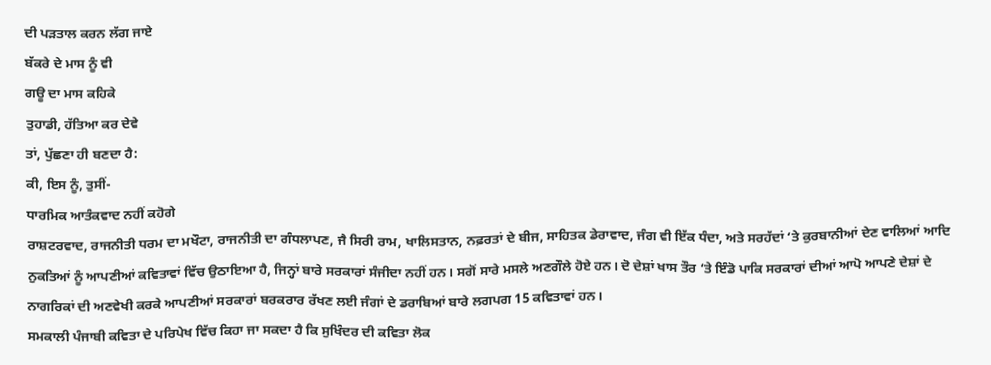ਦੀ ਪੜਤਾਲ ਕਰਨ ਲੱਗ ਜਾਏ
ਬੱਕਰੇ ਦੇ ਮਾਸ ਨੂੰ ਵੀ
ਗਊ ਦਾ ਮਾਸ ਕਹਿਕੇ
ਤੁਹਾਡੀ, ਹੱਤਿਆ ਕਰ ਦੇਵੇ
ਤਾਂ, ਪੁੱਛਣਾ ਹੀ ਬਣਦਾ ਹੈ:
ਕੀ, ਇਸ ਨੂੰ, ਤੁਸੀਂ-
ਧਾਰਮਿਕ ਆਤੰਕਵਾਦ ਨਹੀਂ ਕਹੋਗੇ
ਰਾਸ਼ਟਰਵਾਦ, ਰਾਜਨੀਤੀ ਧਰਮ ਦਾ ਮਖੌਟਾ, ਰਾਜਨੀਤੀ ਦਾ ਗੰਧਲਾਪਣ, ਜੈ ਸਿਰੀ ਰਾਮ, ਖਾਲਿਸਤਾਨ, ਨਫ਼ਰਤਾਂ ਦੇ ਬੀਜ, ਸਾਹਿਤਕ ਡੇਰਾਵਾਦ, ਜੰਗ ਵੀ ਇੱਕ ਧੰਦਾ, ਅਤੇ ਸਰਹੱਦਾਂ ‘ਤੇ ਕੁਰਬਾਨੀਆਂ ਦੇਣ ਵਾਲਿਆਂ ਆਦਿ ਨੁਕਤਿਆਂ ਨੂੰ ਆਪਣੀਆਂ ਕਵਿਤਾਵਾਂ ਵਿੱਚ ਉਠਾਇਆ ਹੈ, ਜਿਨ੍ਹਾਂ ਬਾਰੇ ਸਰਕਾਰਾਂ ਸੰਜੀਦਾ ਨਹੀਂ ਹਨ। ਸਗੋਂ ਸਾਰੇ ਮਸਲੇ ਅਣਗੌਲੇ ਹੋਏ ਹਨ। ਦੋ ਦੇਸ਼ਾਂ ਖਾਸ ਤੌਰ ‘ਤੇ ਇੰਡੋ ਪਾਕਿ ਸਰਕਾਰਾਂ ਦੀਆਂ ਆਪੋ ਆਪਣੇ ਦੇਸ਼ਾਂ ਦੇ ਨਾਗਰਿਕਾਂ ਦੀ ਅਣਵੇਖੀ ਕਰਕੇ ਆਪਣੀਆਂ ਸਰਕਾਰਾਂ ਬਰਕਰਾਰ ਰੱਖਣ ਲਈ ਜੰਗਾਂ ਦੇ ਡਰਾਬਿਆਂ ਬਾਰੇ ਲਗਪਗ 15 ਕਵਿਤਾਵਾਂ ਹਨ।
ਸਮਕਾਲੀ ਪੰਜਾਬੀ ਕਵਿਤਾ ਦੇ ਪਰਿਪੇਖ ਵਿੱਚ ਕਿਹਾ ਜਾ ਸਕਦਾ ਹੈ ਕਿ ਸੁਖਿੰਦਰ ਦੀ ਕਵਿਤਾ ਲੋਕ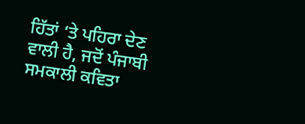ਹਿੱਤਾਂ ‘ਤੇ ਪਹਿਰਾ ਦੇਣ ਵਾਲੀ ਹੈ, ਜਦੋਂ ਪੰਜਾਬੀ ਸਮਕਾਲੀ ਕਵਿਤਾ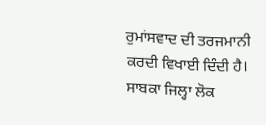ਰੁਮਾਂਸਵਾਦ ਦੀ ਤਰਜਮਾਨੀ ਕਰਦੀ ਵਿਖਾਈ ਦਿੰਦੀ ਹੈ।
ਸਾਬਕਾ ਜਿਲ੍ਹਾ ਲੋਕ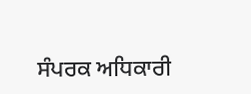ਸੰਪਰਕ ਅਧਿਕਾਰੀ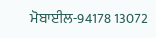ਮੋਬਾਈਲ-94178 13072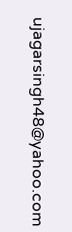ujagarsingh48@yahoo.com